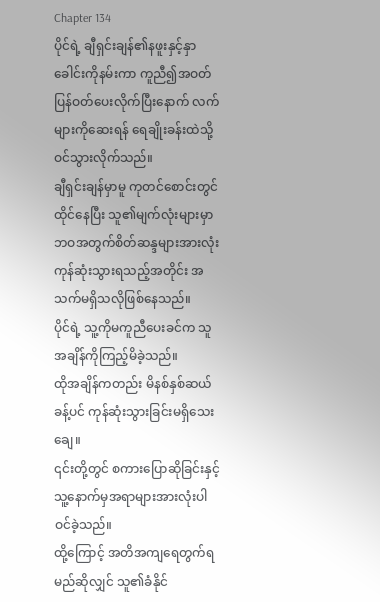Chapter 134
ပိုင်ရဲ့ ချီရှင်းချန်၏နဖူးနှင့်နှာခေါင်းကိုနမ်းကာ ကူညီ၍အဝတ်ပြန်ဝတ်ပေးလိုက်ပြီးနောက် လက်များကိုဆေးရန် ရေချိုးခန်းထဲသို့ ဝင်သွားလိုက်သည်။
ချီရှင်းချန်မှာမူ ကုတင်စောင်းတွင်ထိုင်နေပြီး သူ၏မျက်လုံးများမှာ ဘဝအတွက်စိတ်ဆန္ဒများအားလုံး ကုန်ဆုံးသွားရသည့်အတိုင်း အသက်မရှိသလိုဖြစ်နေသည်။
ပိုင်ရဲ့ သူ့ကိုမကူညီပေးခင်က သူအချိန်ကိုကြည့်မိခဲ့သည်။
ထိုအချိန်ကတည်း မိနစ်နှစ်ဆယ်ခန့်ပင် ကုန်ဆုံးသွားခြင်းမရှိသေးချေ။
၎င်းတို့တွင် စကားပြောဆိုခြင်းနှင့်သူ့နောက်မှအရာများအားလုံးပါဝင်ခဲ့သည်။
ထို့ကြောင့် အတိအကျရေတွက်ရမည်ဆိုလျှင် သူ၏ခံနိုင်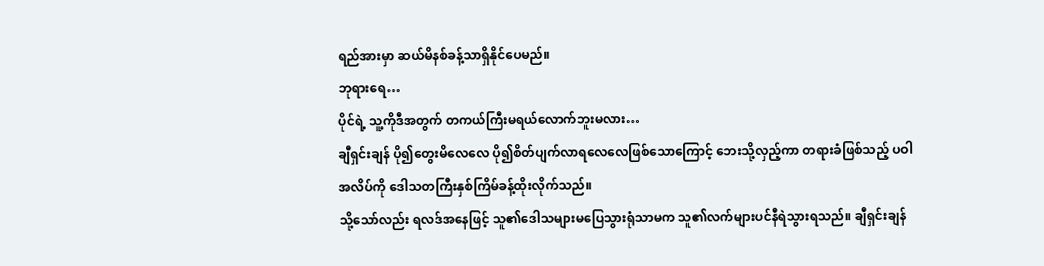ရည်အားမှာ ဆယ်မိနစ်ခန့်သာရှိနိုင်ပေမည်။
ဘုရားရေ…
ပိုင်ရဲ့ သူ့ကိုဒီအတွက် တကယ်ကြီးမရယ်လောက်ဘူးမလား…
ချီရှင်းချန် ပို၍တွေးမိလေလေ ပို၍စိတ်ပျက်လာရလေလေဖြစ်သောကြောင့် ဘေးသို့လှည့်ကာ တရားခံဖြစ်သည့် ပဝါအလိပ်ကို ဒေါသတကြီးနှစ်ကြိမ်ခန့်ထိုးလိုက်သည်။
သို့သော်လည်း ရလဒ်အနေဖြင့် သူ၏ဒေါသများမပြေသွားရုံသာမက သူ၏လက်များပင်နီရဲသွားရသည်။ ချီရှင်းချန်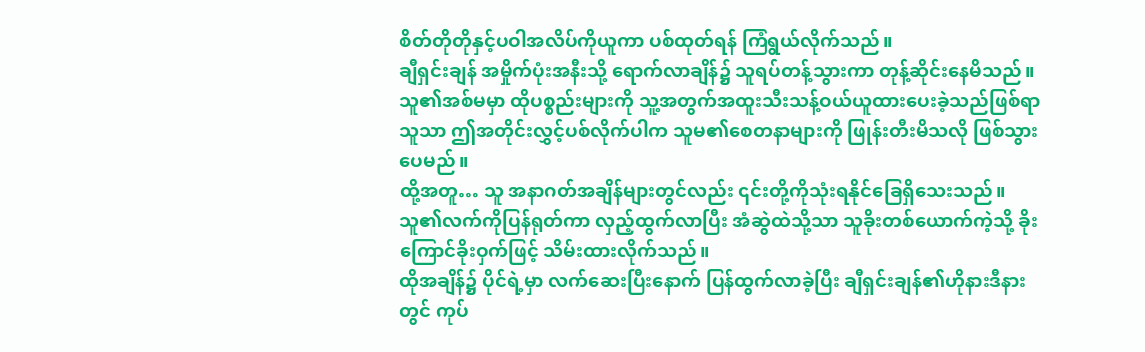စိတ်တိုတိုနှင့်ပဝါအလိပ်ကိုယူကာ ပစ်ထုတ်ရန် ကြံရွယ်လိုက်သည်။
ချီရှင်းချန် အမှိုက်ပုံးအနီးသို့ ရောက်လာချိန်၌ သူရပ်တန့်သွားကာ တုန့်ဆိုင်းနေမိသည်။
သူ၏အစ်မမှာ ထိုပစ္စည်းများကို သူ့အတွက်အထူးသီးသန့်ဝယ်ယူထားပေးခဲ့သည်ဖြစ်ရာ သူသာ ဤအတိုင်းလွှင့်ပစ်လိုက်ပါက သူမ၏စေတနာများကို ဖြုန်းတီးမိသလို ဖြစ်သွားပေမည်။
ထို့အတူ… သူ အနာဂတ်အချိန်များတွင်လည်း ၎င်းတို့ကိုသုံးရနိုင်ခြေရှိသေးသည်။
သူ၏လက်ကိုပြန်ရုတ်ကာ လှည့်ထွက်လာပြီး အံဆွဲထဲသို့သာ သူခိုးတစ်ယောက်ကဲ့သို့ ခိုးကြောင်ခိုးဝှက်ဖြင့် သိမ်းထားလိုက်သည်။
ထိုအချိန်၌ ပိုင်ရဲ့မှာ လက်ဆေးပြီးနောက် ပြန်ထွက်လာခဲ့ပြီး ချီရှင်းချန်၏ဟိုနားဒီနားတွင် ကုပ်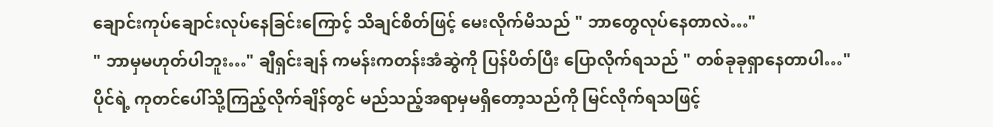ချောင်းကုပ်ချောင်းလုပ်နေခြင်းကြောင့် သိချင်စိတ်ဖြင့် မေးလိုက်မိသည် " ဘာတွေလုပ်နေတာလဲ…"
" ဘာမှမဟုတ်ပါဘူး…" ချီရှင်းချန် ကမန်းကတန်းအံဆွဲကို ပြန်ပိတ်ပြီး ပြောလိုက်ရသည် " တစ်ခုခုရှာနေတာပါ…"
ပိုင်ရဲ့ ကုတင်ပေါ်သို့ကြည့်လိုက်ချိန်တွင် မည်သည့်အရာမှမရှိတော့သည်ကို မြင်လိုက်ရသဖြင့်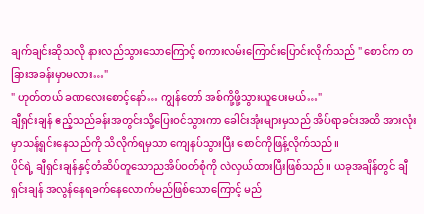ချက်ချင်းဆိုသလို နားလည်သွားသောကြောင့် စကားလမ်းကြောင်းပြောင်းလိုက်သည် " စောင်က တခြားအခန်းမှာမလား…"
" ဟုတ်တယ် ခဏလေးစောင့်နော်… ကျွန်တော် အစ်ကို့ဖို့သွားယူပေးမယ်…"
ချီရှင်းချန် ဧည့်သည်ခန်းအတွင်းသို့ပြေးဝင်သွားကာ ခေါင်းအုံးများမှသည် အိပ်ရာခင်းအထိ အားလုံးမှာသန့်ရှင်းနေသည်ကို သိလိုက်ရမှသာ ကျေနပ်သွားပြီး စောင်ကိုဖြန့်လိုက်သည်။
ပိုင်ရဲ့ ချီရှင်းချန်နှင့်တံဆိပ်တူသောညအိပ်ဝတ်စုံကို လဲလှယ်ထားပြီးဖြစ်သည်။ ယခုအချိန်တွင် ချီရှင်းချန် အလွန်နေရခက်နေလောက်မည်ဖြစ်သောကြောင့် မည်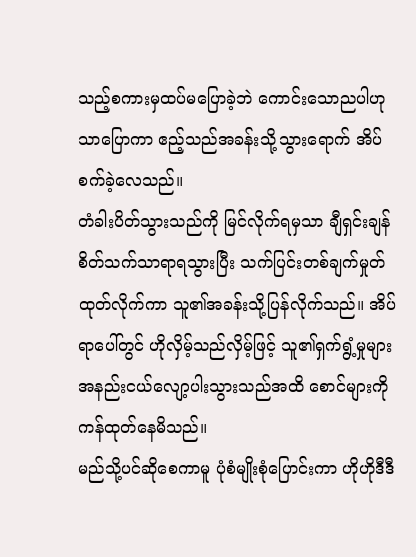သည့်စကားမှထပ်မပြောခဲ့ဘဲ ကောင်းသောညပါဟုသာပြောကာ ဧည့်သည်အခန်းသို့သွားရောက် အိပ်စက်ခဲ့လေသည်။
တံခါးပိတ်သွားသည်ကို မြင်လိုက်ရမှသာ ချီရှင်းချန် စိတ်သက်သာရာရသွားပြီး သက်ပြင်းတစ်ချက်မှုတ်ထုတ်လိုက်ကာ သူ၏အခန်းသို့ပြန်လိုက်သည်။ အိပ်ရာပေါ်တွင် ဟိုလှိမ့်သည်လှိမ့်ဖြင့် သူ၏ရှက်ရွံ့မှုများအနည်းငယ်လျော့ပါးသွားသည်အထိ စောင်များကိုကန်ထုတ်နေမိသည်။
မည်သို့ပင်ဆိုစေကာမူ ပုံစံမျိုးစုံပြောင်းကာ ဟိုဟိုဒီဒီ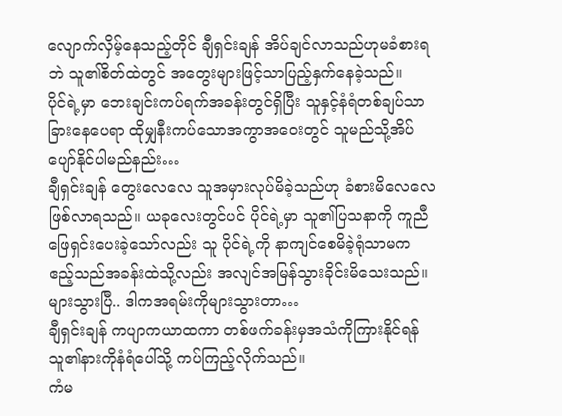လျောက်လှိမ့်နေသည့်တိုင် ချီရှင်းချန် အိပ်ချင်လာသည်ဟုမခံစားရဘဲ သူ၏စိတ်ထဲတွင် အတွေးများဖြင့်သာပြည့်နှက်နေခဲ့သည်။
ပိုင်ရဲ့မှာ ဘေးချင်းကပ်ရက်အခန်းတွင်ရှိပြီး သူနှင့်နံရံတစ်ချပ်သာခြားနေပေရာ ထိုမျှနီးကပ်သောအကွာအဝေးတွင် သူမည်သို့အိပ်ပျော်နိုင်ပါမည်နည်း…
ချီရှင်းချန် တွေးလေလေ သူအမှားလုပ်မိခဲ့သည်ဟု ခံစားမိလေလေဖြစ်လာရသည်။ ယခုလေးတွင်ပင် ပိုင်ရဲ့မှာ သူ၏ပြသနာကို ကူညီဖြေရှင်းပေးခဲ့သော်လည်း သူ ပိုင်ရဲ့ကို နာကျင်စေမိခဲ့ရုံသာမက ဧည့်သည်အခန်းထဲသို့လည်း အလျင်အမြန်သွားခိုင်းမိသေးသည်။
များသွားပြီ.. ဒါကအရမ်းကိုများသွားတာ…
ချီရှင်းချန် ကပျာကယာထကာ တစ်ဖက်ခန်းမှအသံကိုကြားနိုင်ရန် သူ၏နားကိုနံရံပေါ်သို့ ကပ်ကြည့်လိုက်သည်။
ကံမ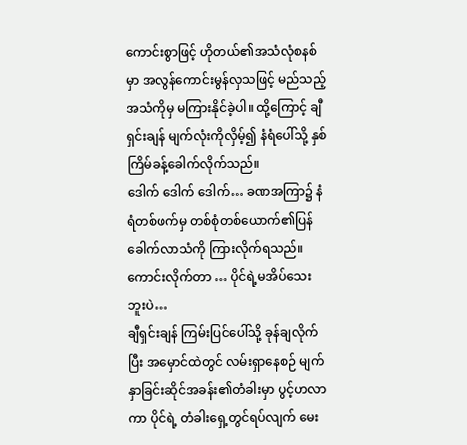ကောင်းစွာဖြင့် ဟိုတယ်၏အသံလုံစနစ်မှာ အလွန်ကောင်းမွန်လှသဖြင့် မည်သည့်အသံကိုမှ မကြားနိုင်ခဲ့ပါ။ ထို့ကြောင့် ချီရှင်းချန် မျက်လုံးကိုလှိမ့်၍ နံရံပေါ်သို့ နှစ်ကြိမ်ခန့်ခေါက်လိုက်သည်။
ဒေါက် ဒေါက် ဒေါက်… ခဏအကြာ၌ နံရံတစ်ဖက်မှ တစ်စုံတစ်ယောက်၏ပြန်ခေါက်လာသံကို ကြားလိုက်ရသည်။
ကောင်းလိုက်တာ … ပိုင်ရဲ့မအိပ်သေးဘူးပဲ…
ချီရှင်းချန် ကြမ်းပြင်ပေါ်သို့ ခုန်ချလိုက်ပြီး အမှောင်ထဲတွင် လမ်းရှာနေစဉ် မျက်နှာခြင်းဆိုင်အခန်း၏တံခါးမှာ ပွင့်ဟလာကာ ပိုင်ရဲ့ တံခါးရှေ့တွင်ရပ်လျက် မေး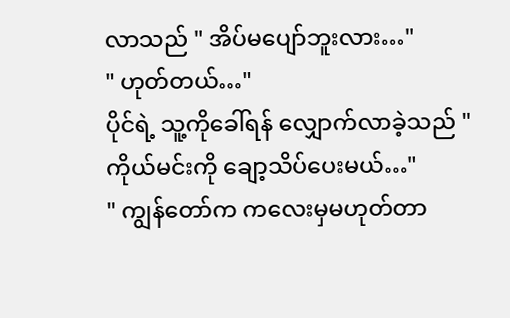လာသည် " အိပ်မပျော်ဘူးလား…"
" ဟုတ်တယ်…"
ပိုင်ရဲ့ သူ့ကိုခေါ်ရန် လျှောက်လာခဲ့သည် " ကိုယ်မင်းကို ချော့သိပ်ပေးမယ်…"
" ကျွန်တော်က ကလေးမှမဟုတ်တာ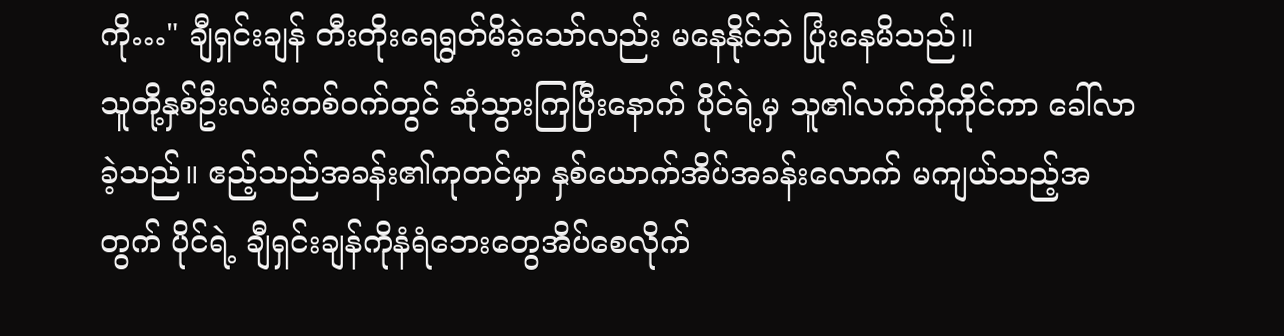ကို…" ချီရှင်းချန် တီးတိုးရေရွတ်မိခဲ့သော်လည်း မနေနိုင်ဘဲ ပြုံးနေမိသည်။
သူတို့နှစ်ဦးလမ်းတစ်ဝက်တွင် ဆုံသွားကြပြီးနောက် ပိုင်ရဲ့မှ သူ၏လက်ကိုကိုင်ကာ ခေါ်လာခဲ့သည်။ ဧည့်သည်အခန်း၏ကုတင်မှာ နှစ်ယောက်အိပ်အခန်းလောက် မကျယ်သည့်အတွက် ပိုင်ရဲ့ ချီရှင်းချန်ကိုနံရံဘေးတွေအိပ်စေလိုက်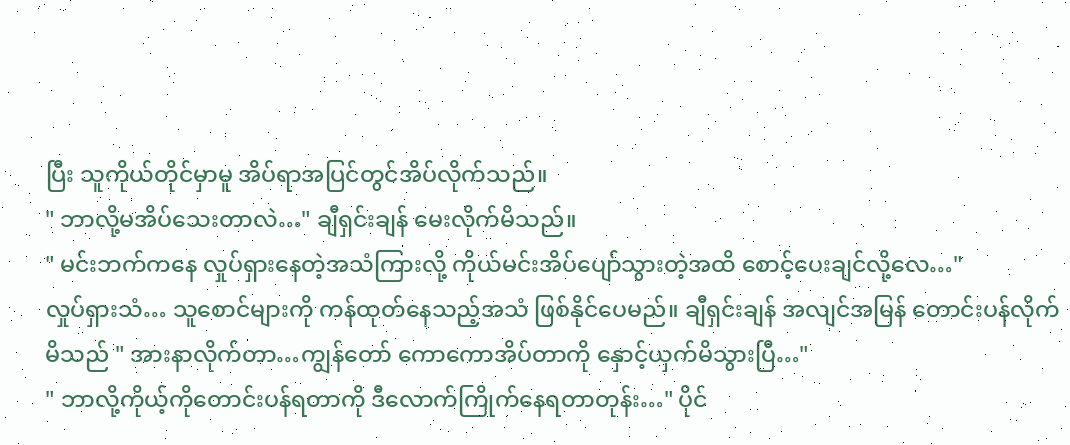ပြီး သူကိုယ်တိုင်မှာမူ အိပ်ရာအပြင်တွင်အိပ်လိုက်သည်။
" ဘာလို့မအိပ်သေးတာလဲ…" ချီရှင်းချန် မေးလိုက်မိသည်။
" မင်းဘက်ကနေ လှုပ်ရှားနေတဲ့အသံကြားလို့ ကိုယ်မင်းအိပ်ပျော်သွားတဲ့အထိ စောင့်ပေးချင်လို့လေ…"
လှုပ်ရှားသံ… သူစောင်များကို ကန်ထုတ်နေသည့်အသံ ဖြစ်နိုင်ပေမည်။ ချီရှင်းချန် အလျင်အမြန် တောင်းပန်လိုက်မိသည် " အားနာလိုက်တာ…ကျွန်တော် ကောကောအိပ်တာကို နှောင့်ယှက်မိသွားပြီ…"
" ဘာလို့ကိုယ့်ကိုတောင်းပန်ရတာကို ဒီလောက်ကြိုက်နေရတာတုန်း…" ပိုင်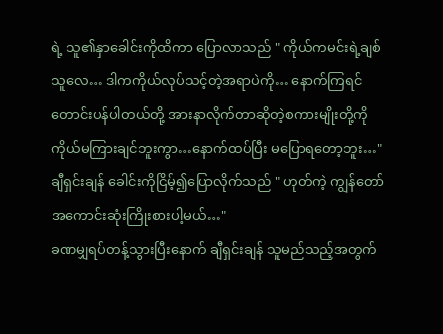ရဲ့ သူ၏နှာခေါင်းကိုထိကာ ပြောလာသည် " ကိုယ်ကမင်းရဲ့ချစ်သူလေ… ဒါကကိုယ်လုပ်သင့်တဲ့အရာပဲကို… နောက်ကြရင် တောင်းပန်ပါတယ်တို့ အားနာလိုက်တာဆိုတဲ့စကားမျိုးတို့ကို ကိုယ်မကြားချင်ဘူးကွာ…နောက်ထပ်ပြီး မပြောရတော့ဘူး…"
ချီရှင်းချန် ခေါင်းကိုငြိမ့်၍ပြောလိုက်သည် " ဟုတ်ကဲ့ ကျွန်တော်အကောင်းဆုံးကြိုးစားပါ့မယ်…"
ခဏမျှရပ်တန့်သွားပြီးနောက် ချီရှင်းချန် သူမည်သည့်အတွက်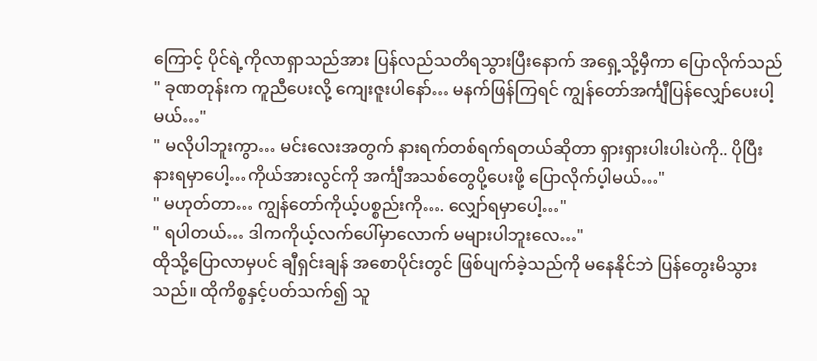ကြောင့် ပိုင်ရဲ့ကိုလာရှာသည်အား ပြန်လည်သတိရသွားပြီးနောက် အရှေ့သို့မှီကာ ပြောလိုက်သည် " ခုဏတုန်းက ကူညီပေးလို့ ကျေးဇူးပါနော်… မနက်ဖြန်ကြရင် ကျွန်တော်အင်္ကျီပြန်လျှော်ပေးပါ့မယ်…"
" မလိုပါဘူးကွာ… မင်းလေးအတွက် နားရက်တစ်ရက်ရတယ်ဆိုတာ ရှားရှားပါးပါးပဲကို.. ပိုပြီးနားရမှာပေါ့…ကိုယ်အားလွင်ကို အင်္ကျီအသစ်တွေပို့ပေးဖို့ ပြောလိုက်ပ့ါမယ်…"
" မဟုတ်တာ… ကျွန်တော်ကိုယ့်ပစ္စည်းကို…. လျှော်ရမှာပေါ့…"
" ရပါတယ်… ဒါကကိုယ့်လက်ပေါ်မှာလောက် မများပါဘူးလေ…"
ထိုသို့ပြောလာမှပင် ချီရှင်းချန် အစောပိုင်းတွင် ဖြစ်ပျက်ခဲ့သည်ကို မနေနိုင်ဘဲ ပြန်တွေးမိသွားသည်။ ထိုကိစ္စနှင့်ပတ်သက်၍ သူ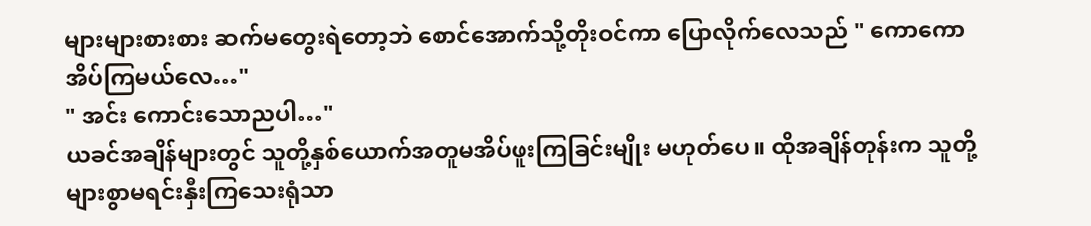များများစားစား ဆက်မတွေးရဲတော့ဘဲ စောင်အောက်သို့တိုးဝင်ကာ ပြောလိုက်လေသည် " ကောကော အိပ်ကြမယ်လေ…"
" အင်း ကောင်းသောညပါ…"
ယခင်အချိန်များတွင် သူတို့နှစ်ယောက်အတူမအိပ်ဖူးကြခြင်းမျိုး မဟုတ်ပေ။ ထိုအချိန်တုန်းက သူတို့များစွာမရင်းနှီးကြသေးရုံသာ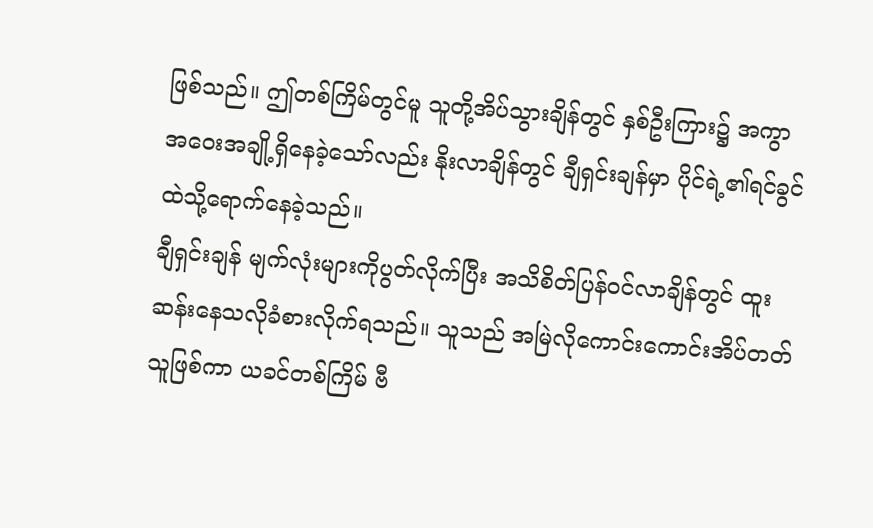ဖြစ်သည်။ ဤတစ်ကြိမ်တွင်မူ သူတို့အိပ်သွားချိန်တွင် နှစ်ဦးကြား၌ အကွာအဝေးအချို့ရှိနေခဲ့သော်လည်း နိုးလာချိန်တွင် ချီရှင်းချန်မှာ ပိုင်ရဲ့၏ရင်ခွင်ထဲသို့ရောက်နေခဲ့သည်။
ချီရှင်းချန် မျက်လုံးများကိုပွတ်လိုက်ပြီး အသိစိတ်ပြန်ဝင်လာချိန်တွင် ထူးဆန်းနေသလိုခံစားလိုက်ရသည်။ သူသည် အမြဲလိုကောင်းကောင်းအိပ်တတ်သူဖြစ်ကာ ယခင်တစ်ကြိမ် ဗီ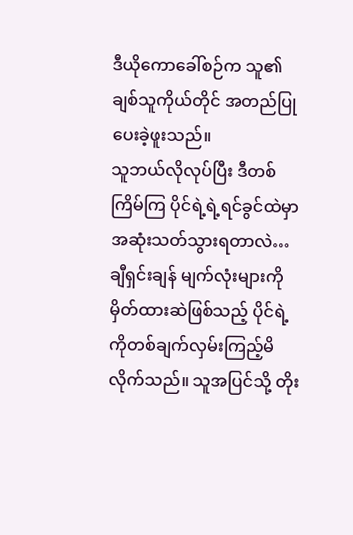ဒီယိုကောခေါ်စဉ်က သူ၏ချစ်သူကိုယ်တိုင် အတည်ပြုပေးခဲ့ဖူးသည်။
သူဘယ်လိုလုပ်ပြီး ဒီတစ်ကြိမ်ကြ ပိုင်ရဲ့ရဲ့ရင်ခွင်ထဲမှာ အဆုံးသတ်သွားရတာလဲ…
ချီရှင်းချန် မျက်လုံးများကိုမှိတ်ထားဆဲဖြစ်သည့် ပိုင်ရဲ့ကိုတစ်ချက်လှမ်းကြည့်မိလိုက်သည်။ သူအပြင်သို့ တိုး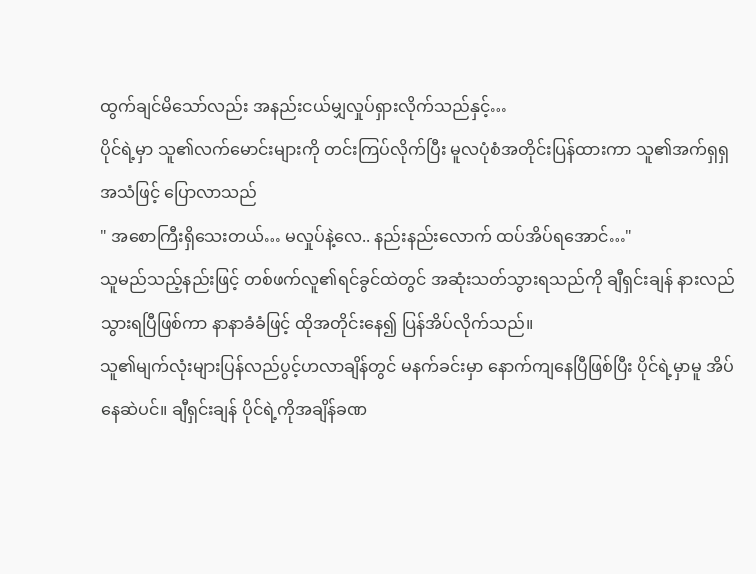ထွက်ချင်မိသော်လည်း အနည်းငယ်မျှလှုပ်ရှားလိုက်သည်နှင့်…
ပိုင်ရဲ့မှာ သူ၏လက်မောင်းများကို တင်းကြပ်လိုက်ပြီး မူလပုံစံအတိုင်းပြန်ထားကာ သူ၏အက်ရှရှအသံဖြင့် ပြောလာသည်
" အစောကြီးရှိသေးတယ်… မလှုပ်နဲ့လေ.. နည်းနည်းလောက် ထပ်အိပ်ရအောင်…"
သူမည်သည့်နည်းဖြင့် တစ်ဖက်လူ၏ရင်ခွင်ထဲတွင် အဆုံးသတ်သွားရသည်ကို ချီရှင်းချန် နားလည်သွားရပြီဖြစ်ကာ နာနာခံခံဖြင့် ထိုအတိုင်းနေ၍ ပြန်အိပ်လိုက်သည်။
သူ၏မျက်လုံးများပြန်လည်ပွင့်ဟလာချိန်တွင် မနက်ခင်းမှာ နောက်ကျနေပြီဖြစ်ပြီး ပိုင်ရဲ့မှာမူ အိပ်နေဆဲပင်။ ချီရှင်းချန် ပိုင်ရဲ့ကိုအချိန်ခဏ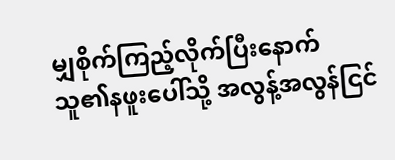မျှစိုက်ကြည့်လိုက်ပြီးနောက် သူ၏နဖူးပေါ်သို့ အလွန့်အလွန်ငြင်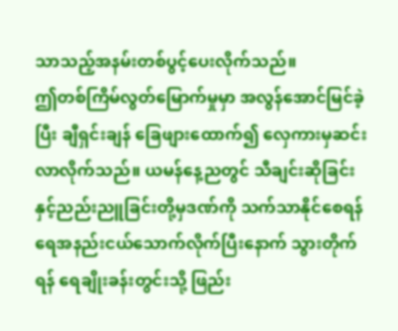သာသည့်အနမ်းတစ်ပွင့်ပေးလိုက်သည်။
ဤတစ်ကြိမ်လွတ်မြောက်မှုမှာ အလွန်အောင်မြင်ခဲ့ပြီး ချီရှင်းချန် ခြေဖျားထောက်၍ လှေကားမှဆင်းလာလိုက်သည်။ ယမန်နေ့ညတွင် သီချင်းဆိုခြင်းနှင့်ညည်းညူခြင်းတို့မှဒဏ်ကို သက်သာနိုင်စေရန် ရေအနည်းငယ်သောက်လိုက်ပြီးနောက် သွားတိုက်ရန် ရေချိုးခန်းတွင်းသို့ ဖြည်း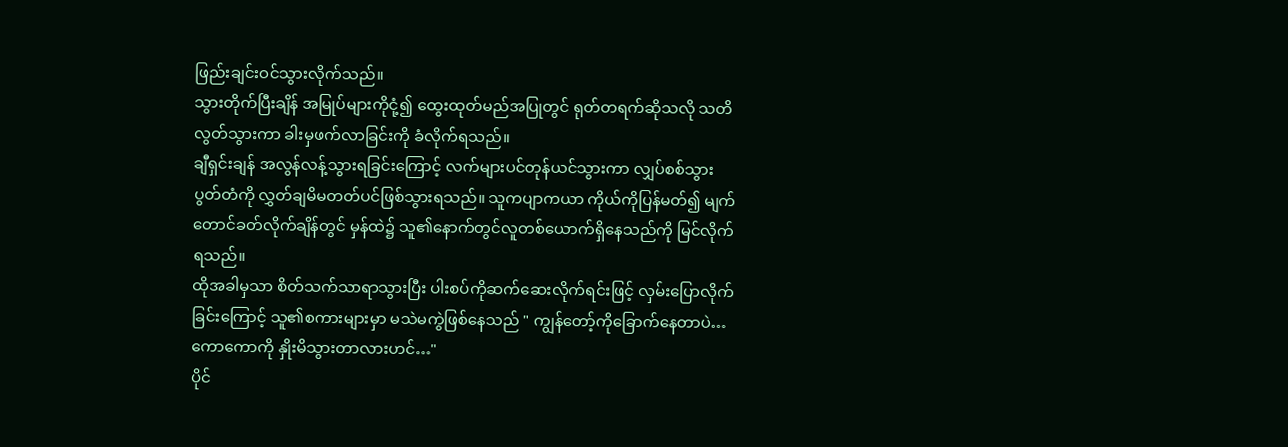ဖြည်းချင်းဝင်သွားလိုက်သည်။
သွားတိုက်ပြီးချိန် အမြုပ်များကိုငုံ့၍ ထွေးထုတ်မည်အပြုတွင် ရုတ်တရက်ဆိုသလို သတိလွတ်သွားကာ ခါးမှဖက်လာခြင်းကို ခံလိုက်ရသည်။
ချီရှင်းချန် အလွန်လန့်သွားရခြင်းကြောင့် လက်များပင်တုန်ယင်သွားကာ လျှပ်စစ်သွားပွတ်တံကို လွှတ်ချမိမတတ်ပင်ဖြစ်သွားရသည်။ သူကပျာကယာ ကိုယ်ကိုပြန်မတ်၍ မျက်တောင်ခတ်လိုက်ချိန်တွင် မှန်ထဲ၌ သူ၏နောက်တွင်လူတစ်ယောက်ရှိနေသည်ကို မြင်လိုက်ရသည်။
ထိုအခါမှသာ စိတ်သက်သာရာသွားပြီး ပါးစပ်ကိုဆက်ဆေးလိုက်ရင်းဖြင့် လှမ်းပြောလိုက်ခြင်းကြောင့် သူ၏စကားများမှာ မသဲမကွဲဖြစ်နေသည် " ကျွန်တော့်ကိုခြောက်နေတာပဲ…ကောကောကို နှိုးမိသွားတာလားဟင်…"
ပိုင်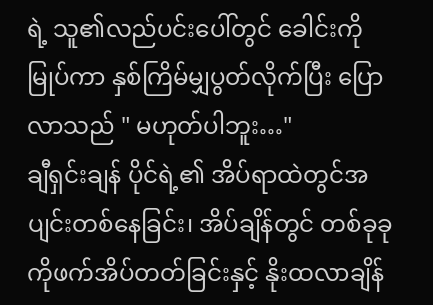ရဲ့ သူ၏လည်ပင်းပေါ်တွင် ခေါင်းကိုမြုပ်ကာ နှစ်ကြိမ်မျှပွတ်လိုက်ပြီး ပြောလာသည် " မဟုတ်ပါဘူး…"
ချီရှင်းချန် ပိုင်ရဲ့၏ အိပ်ရာထဲတွင်အပျင်းတစ်နေခြင်း၊ အိပ်ချိန်တွင် တစ်ခုခုကိုဖက်အိပ်တတ်ခြင်းနှင့် နိုးထလာချိန်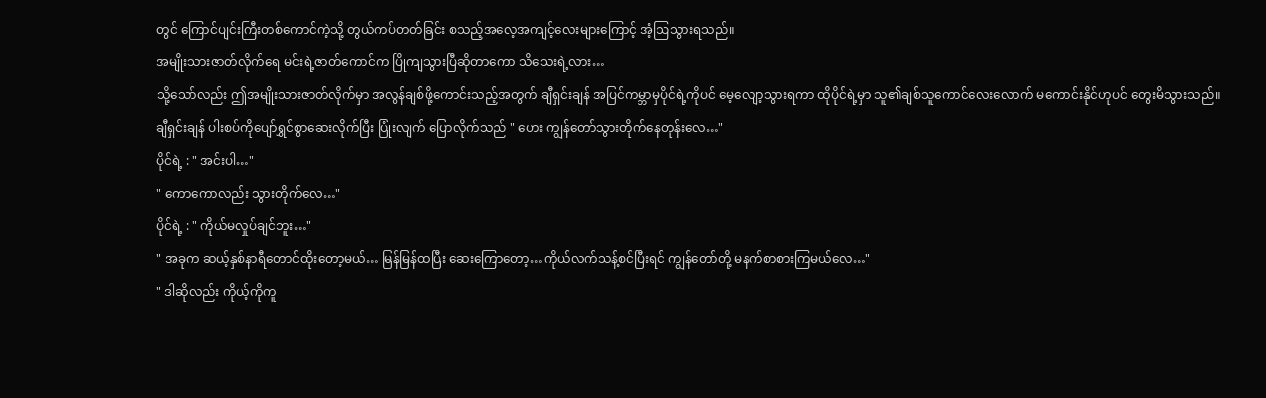တွင် ကြောင်ပျင်းကြီးတစ်ကောင်ကဲ့သို့ တွယ်ကပ်တတ်ခြင်း စသည့်အလေ့အကျင့်လေးများကြောင့် အံ့ဩသွားရသည်။
အမျိုးသားဇာတ်လိုက်ရေ မင်းရဲ့ဇာတ်ကောင်က ပြိုကျသွားပြီဆိုတာကော သိသေးရဲ့လား…
သို့သော်လည်း ဤအမျိုးသားဇာတ်လိုက်မှာ အလွန်ချစ်ဖို့ကောင်းသည့်အတွက် ချီရှင်းချန် အပြင်ကမ္ဘာမှပိုင်ရဲ့ကိုပင် မေ့လျော့သွားရကာ ထိုပိုင်ရဲ့မှာ သူ၏ချစ်သူကောင်လေးလောက် မကောင်းနိုင်ဟုပင် တွေးမိသွားသည်။
ချီရှင်းချန် ပါးစပ်ကိုပျော်ရွှင်စွာဆေးလိုက်ပြီး ပြုံးလျက် ပြောလိုက်သည် " ဟေး ကျွန်တော်သွားတိုက်နေတုန်းလေ…"
ပိုင်ရဲ့ : " အင်းပါ…"
" ကောကောလည်း သွားတိုက်လေ…"
ပိုင်ရဲ့ : " ကိုယ်မလှုပ်ချင်ဘူး…"
" အခုက ဆယ့်နှစ်နာရီတောင်ထိုးတော့မယ်… မြန်မြန်ထပြီး ဆေးကြောတော့…ကိုယ်လက်သန့်စင်ပြီးရင် ကျွန်တော်တို့ မနက်စာစားကြမယ်လေ…"
" ဒါဆိုလည်း ကိုယ့်ကိုကူ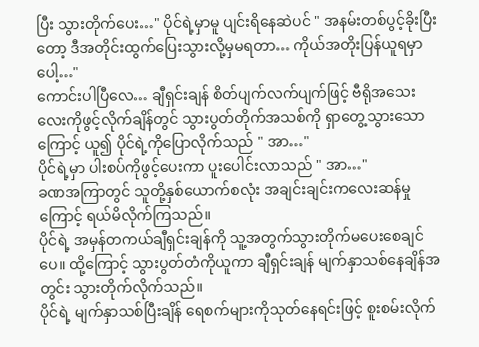ပြီး သွားတိုက်ပေး…" ပိုင်ရဲ့မှာမူ ပျင်းရိနေဆဲပင် " အနမ်းတစ်ပွင့်ခိုးပြီးတော့ ဒီအတိုင်းထွက်ပြေးသွားလို့မှမရတာ… ကိုယ်အတိုးပြန်ယူရမှာပေါ့…"
ကောင်းပါပြီလေ… ချီရှင်းချန် စိတ်ပျက်လက်ပျက်ဖြင့် ဗီရိုအသေးလေးကိုဖွင့်လိုက်ချိန်တွင် သွားပွတ်တိုက်အသစ်ကို ရှာတွေ့သွားသောကြောင့် ယူ၍ ပိုင်ရဲ့ကိုပြောလိုက်သည် " အာ…"
ပိုင်ရဲ့မှာ ပါးစပ်ကိုဖွင့်ပေးကာ ပူးပေါင်းလာသည် " အာ…"
ခဏအကြာတွင် သူတို့နှစ်ယောက်စလုံး အချင်းချင်းကလေးဆန်မှုကြောင့် ရယ်မိလိုက်ကြသည်။
ပိုင်ရဲ့ အမှန်တကယ်ချီရှင်းချန်ကို သူ့အတွက်သွားတိုက်မပေးစေချင်ပေ။ ထို့ကြောင့် သွားပွတ်တံကိုယူကာ ချီရှင်းချန် မျက်နှာသစ်နေချိန်အတွင်း သွားတိုက်လိုက်သည်။
ပိုင်ရဲ့ မျက်နှာသစ်ပြီးချိန် ရေစက်များကိုသုတ်နေရင်းဖြင့် စူးစမ်းလိုက်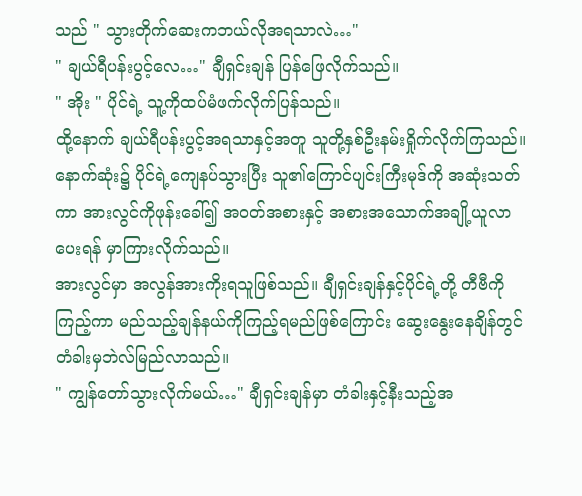သည် " သွားတိုက်ဆေးကဘယ်လိုအရသာလဲ…"
" ချယ်ရီပန်းပွင့်လေ…" ချီရှင်းချန် ပြန်ဖြေလိုက်သည်။
" အိုး " ပိုင်ရဲ့ သူ့ကိုထပ်မံဖက်လိုက်ပြန်သည်။
ထို့နောက် ချယ်ရီပန်းပွင့်အရသာနှင့်အတူ သူတို့နှစ်ဦးနမ်းရှိုက်လိုက်ကြသည်။
နောက်ဆုံး၌ ပိုင်ရဲ့ကျေနပ်သွားပြီး သူ၏ကြောင်ပျင်းကြီးမုဒ်ကို အဆုံးသတ်ကာ အားလွင်ကိုဖုန်းခေါ်၍ အဝတ်အစားနှင့် အစားအသောက်အချို့ယူလာပေးရန် မှာကြားလိုက်သည်။
အားလွင်မှာ အလွန်အားကိုးရသူဖြစ်သည်။ ချီရှင်းချန်နှင့်ပိုင်ရဲ့တို့ တီဗီကိုကြည့်ကာ မည်သည့်ချန်နယ်ကိုကြည့်ရမည်ဖြစ်ကြောင်း ဆွေးနွေးနေချိန်တွင် တံခါးမှဘဲလ်မြည်လာသည်။
" ကျွန်တော်သွားလိုက်မယ်…" ချီရှင်းချန်မှာ တံခါးနှင့်နီးသည့်အ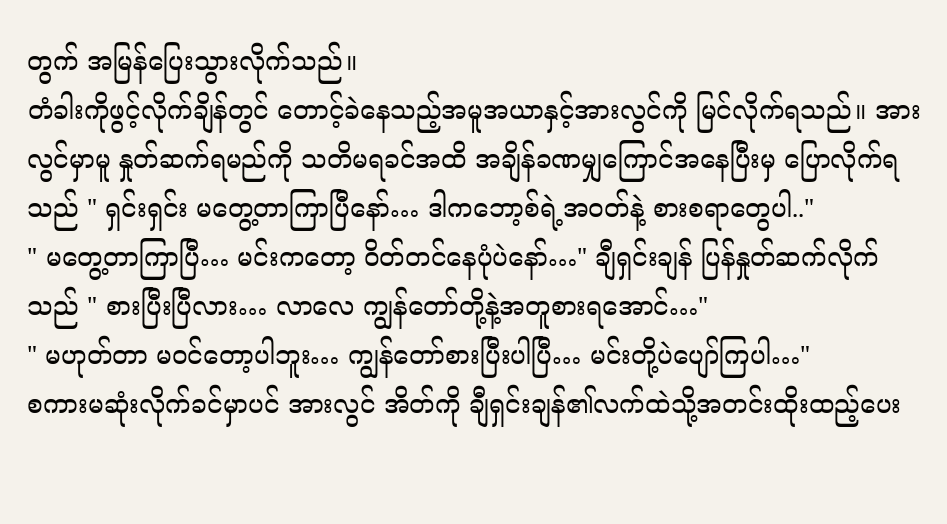တွက် အမြန်ပြေးသွားလိုက်သည်။
တံခါးကိုဖွင့်လိုက်ချိန်တွင် တောင့်ခဲနေသည့်အမူအယာနှင့်အားလွင်ကို မြင်လိုက်ရသည်။ အားလွင်မှာမူ နှုတ်ဆက်ရမည်ကို သတိမရခင်အထိ အချိန်ခဏမျှကြောင်အနေပြီးမှ ပြောလိုက်ရသည် " ရှင်းရှင်း မတွေ့တာကြာပြီနော်… ဒါကဘော့စ်ရဲ့အဝတ်နဲ့ စားစရာတွေပါ.."
" မတွေ့တာကြာပြီ… မင်းကတော့ ဝိတ်တင်နေပုံပဲနော်…" ချီရှင်းချန် ပြန်နှုတ်ဆက်လိုက်သည် " စားပြီးပြီလား… လာလေ ကျွန်တော်တို့နဲ့အတူစားရအောင်…"
" မဟုတ်တာ မဝင်တော့ပါဘူး… ကျွန်တော်စားပြီးပါပြီ… မင်းတို့ပဲပျော်ကြပါ…"
စကားမဆုံးလိုက်ခင်မှာပင် အားလွင် အိတ်ကို ချီရှင်းချန်၏လက်ထဲသို့အတင်းထိုးထည့်ပေး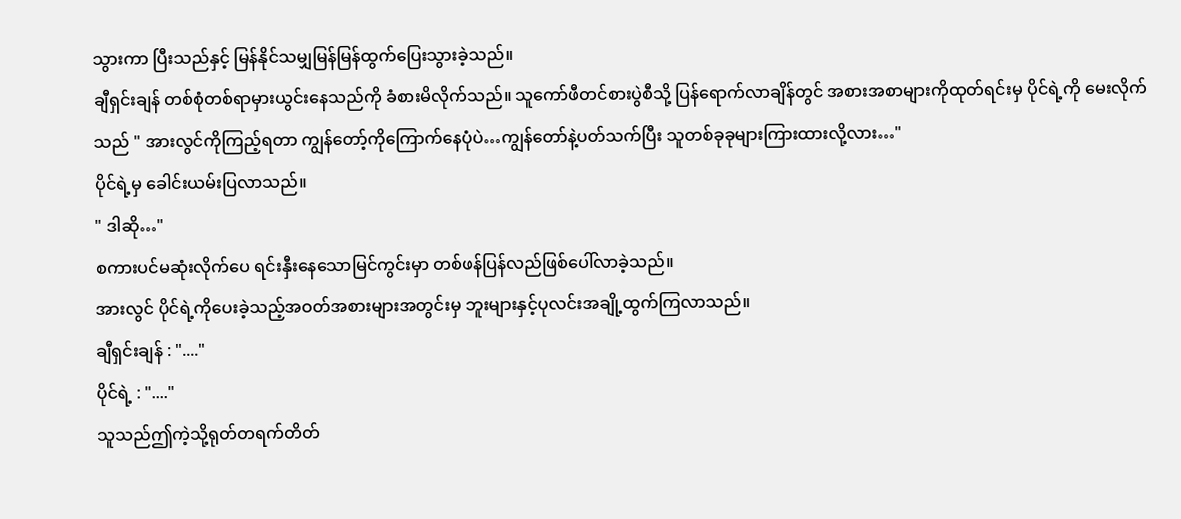သွားကာ ပြီးသည်နှင့် မြန်နိုင်သမျှမြန်မြန်ထွက်ပြေးသွားခဲ့သည်။
ချီရှင်းချန် တစ်စုံတစ်ရာမှားယွင်းနေသည်ကို ခံစားမိလိုက်သည်။ သူကော်ဖီတင်စားပွဲစီသို့ ပြန်ရောက်လာချိန်တွင် အစားအစာများကိုထုတ်ရင်းမှ ပိုင်ရဲ့ကို မေးလိုက်သည် " အားလွင်ကိုကြည့်ရတာ ကျွန်တော့်ကိုကြောက်နေပုံပဲ…ကျွန်တော်နဲ့ပတ်သက်ပြီး သူတစ်ခုခုများကြားထားလို့လား…"
ပိုင်ရဲ့မှ ခေါင်းယမ်းပြလာသည်။
" ဒါဆို…"
စကားပင်မဆုံးလိုက်ပေ ရင်းနှီးနေသောမြင်ကွင်းမှာ တစ်ဖန်ပြန်လည်ဖြစ်ပေါ်လာခဲ့သည်။
အားလွင် ပိုင်ရဲ့ကိုပေးခဲ့သည့်အဝတ်အစားများအတွင်းမှ ဘူးများနှင့်ပုလင်းအချို့ထွက်ကြလာသည်။
ချီရှင်းချန် : "...."
ပိုင်ရဲ့ : "...."
သူသည်ဤကဲ့သို့ရုတ်တရက်တိတ်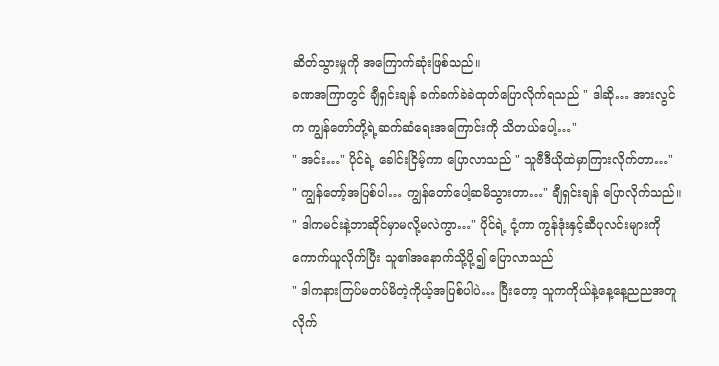ဆိတ်သွားမှုကို အကြောက်ဆုံးဖြစ်သည်။
ခဏအကြာတွင် ချီရှင်းချန် ခက်ခက်ခဲခဲထုတ်ပြောလိုက်ရသည် " ဒါဆို… အားလွင်က ကျွန်တော်တို့ရဲ့ဆက်ဆံရေးအကြောင်းကို သိတယ်ပေါ့…"
" အင်း…" ပိုင်ရဲ့ ခေါင်းငြိမ့်ကာ ပြောလာသည် " သူဗီဒီယိုထဲမှာကြားလိုက်တာ…"
" ကျွန်တော့်အပြစ်ပါ… ကျွန်တော်ပေါ့ဆမိသွားတာ…" ချီရှင်းချန် ပြောလိုက်သည်။
" ဒါကမင်းနဲ့ဘာဆိုင်မှာမလို့မလဲကွာ…" ပိုင်ရဲ့ ငုံ့ကာ ကွန်ဒုံးနှင့်ဆီပုလင်းများကိုကောက်ယူလိုက်ပြီး သူ၏အနောက်သို့ပို့၍ ပြောလာသည်
" ဒါကနားကြပ်မတပ်မိတဲ့ကိုယ့်အပြစ်ပါပဲ… ပြီးတော့ သူကကိုယ်နဲ့နေ့နေ့ညညအတူလိုက်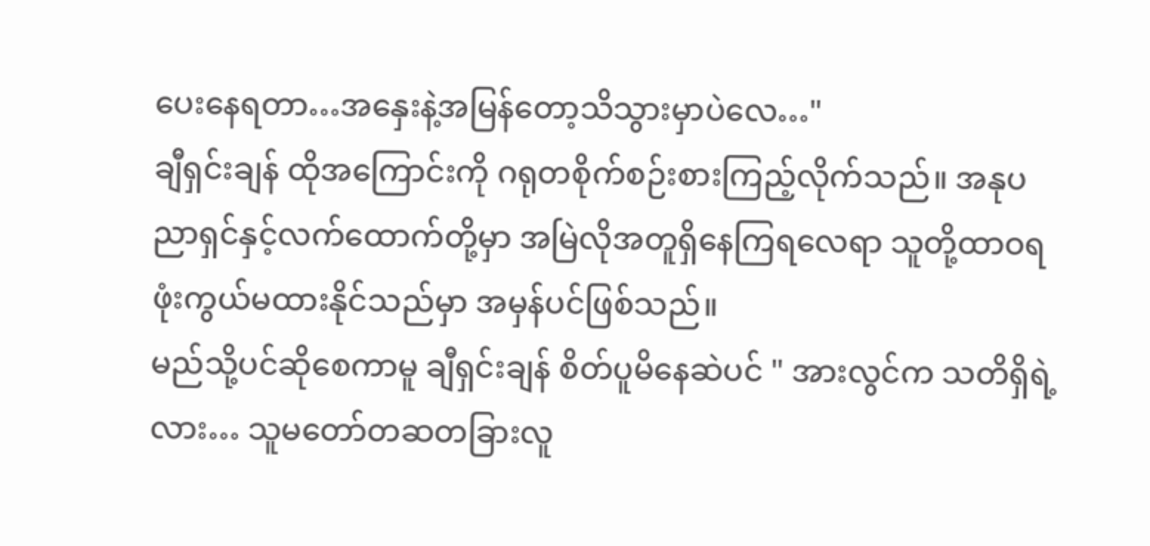ပေးနေရတာ…အနှေးနဲ့အမြန်တော့သိသွားမှာပဲလေ…"
ချီရှင်းချန် ထိုအကြောင်းကို ဂရုတစိုက်စဉ်းစားကြည့်လိုက်သည်။ အနုပညာရှင်နှင့်လက်ထောက်တို့မှာ အမြဲလိုအတူရှိနေကြရလေရာ သူတို့ထာဝရဖုံးကွယ်မထားနိုင်သည်မှာ အမှန်ပင်ဖြစ်သည်။
မည်သို့ပင်ဆိုစေကာမူ ချီရှင်းချန် စိတ်ပူမိနေဆဲပင် " အားလွင်က သတိရှိရဲ့လား… သူမတော်တဆတခြားလူ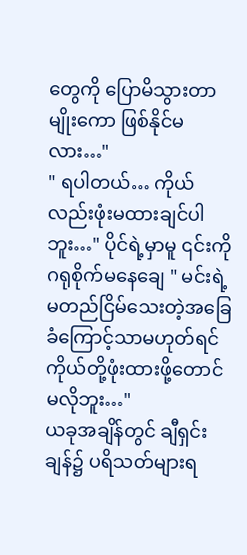တွေကို ပြောမိသွားတာမျိုးကော ဖြစ်နိုင်မလား…"
" ရပါတယ်… ကိုယ်လည်းဖုံးမထားချင်ပါဘူး…" ပိုင်ရဲ့မှာမူ ၎င်းကိုဂရုစိုက်မနေချေ " မင်းရဲ့မတည်ငြိမ်သေးတဲ့အခြေခံကြောင့်သာမဟုတ်ရင် ကိုယ်တို့ဖုံးထားဖို့တောင်မလိုဘူး…"
ယခုအချိန်တွင် ချီရှင်းချန်၌ ပရိသတ်များရ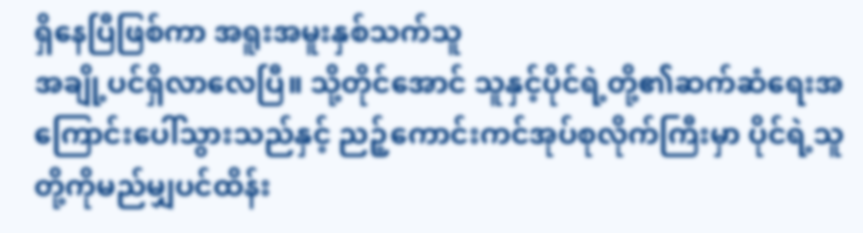ရှိနေပြီဖြစ်ကာ အရူးအမူးနှစ်သက်သူ
အချို့ပင်ရှိလာလေပြီ။ သို့တိုင်အောင် သူနှင့်ပိုင်ရဲ့တို့၏ဆက်ဆံရေးအကြောင်းပေါ်သွားသည်နှင့် ညဉ့်ကောင်းကင်အုပ်စုလိုက်ကြီးမှာ ပိုင်ရဲ့သူတို့ကိုမည်မျှပင်ထိန်း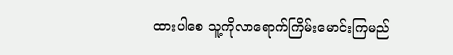ထားပါစေ သူ့ကိုလာရောက်ကြိမ်းမောင်းကြမည်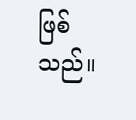ဖြစ်သည်။